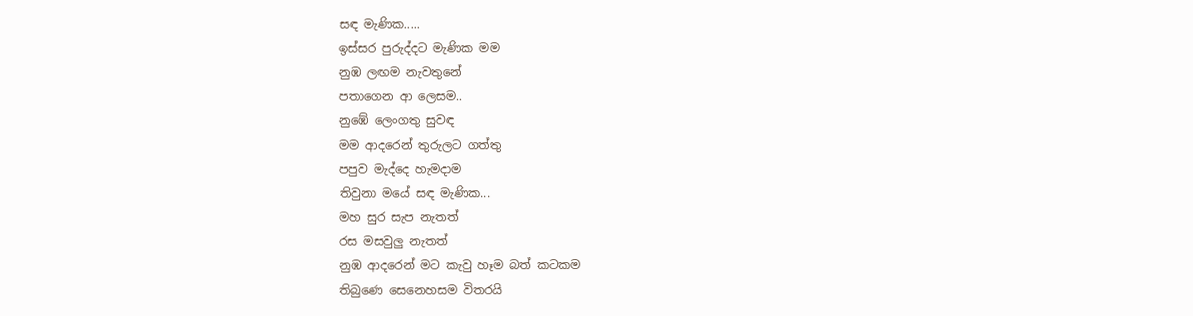සඳ මැණික.....
ඉස්සර පුරුද්දට මැණික මම
නුඹ ලඟම නැවතුනේ
පතාගෙන ආ ලෙසම..
නුඹේ ලෙංගතු සුවඳ
මම ආදරෙන් තුරුලට ගත්තු
පපුව මැද්දෙ හැමදාම
තිවුනා මයේ සඳ මැණික...
මහ සුර සැප නැතත්
රස මසවුලු නැතත්
නුඹ ආදරෙන් මට කැවු හෑම බත් කටකම
තිබුණෙ සෙනෙහසම විතරයි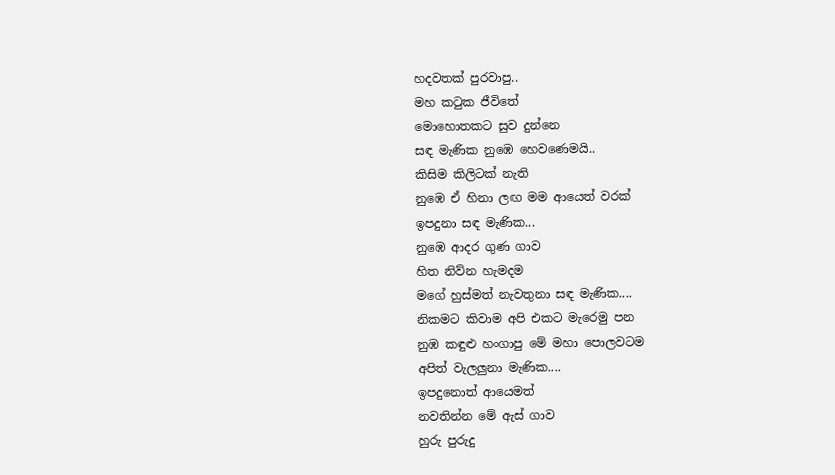හදවතක් පුරවාපු..
මහ කටුක ජීවිතේ
මොහොතකට සුව දුන්නෙ
සඳ මැණික නුඹෙ හෙවණෙමයි..
කිසිම කිලිටක් නැති
නුඹෙ ඒ හිනා ලඟ මම ආයෙත් වරක්
ඉපදුනා සඳ මැණික...
නුඹෙ ආදර ගුණ ගාව
හිත නිව්න හැමදම
මගේ හුස්මත් නැවතුනා සඳ මැණික....
නිකමට කිවාම අපි එකට මැරෙමු පන
නුඹ කඳුළු හංගාපු මේ මහා පොලවටම
අපිත් වැලලුනා මැණික....
ඉපදුනොත් ආයෙමත්
නවතින්න මේ ඇස් ගාව
හුරු පුරුදු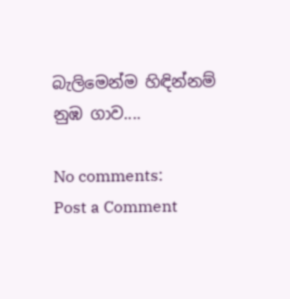බැලිමෙන්ම හිඳින්නම්
නුඹ ගාව....

No comments:
Post a Comment